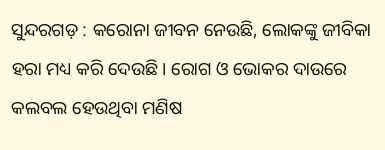ସୁନ୍ଦରଗଡ଼ : କରୋନା ଜୀବନ ନେଉଛି, ଲୋକଙ୍କୁ ଜୀବିକା ହରା ମଧ୍ୟ କରି ଦେଉଛି। ରୋଗ ଓ ଭୋକର ଦାଉରେ କଲବଲ ହେଉଥିବା ମଣିଷ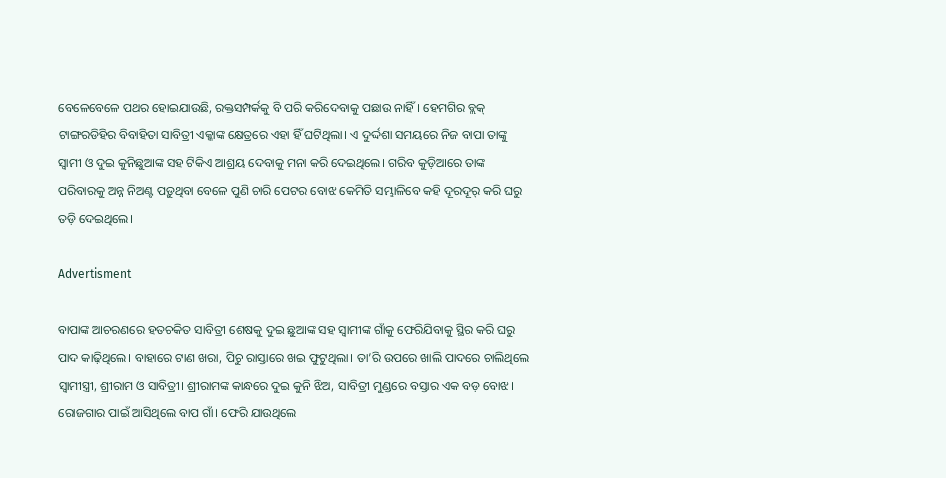ବେଳେବେଳେ ପଥର ହୋଇଯାଉଛି, ରକ୍ତସମ୍ପର୍କକୁ ବି ପରି କରିଦେବାକୁ ପଛାଉ ନାହିଁ। ହେମଗିର ବ୍ଲକ୍ ଟାଙ୍ଗରଡିହିର ବିବାହିତା ସାବିତ୍ରୀ ଏକ୍କାଙ୍କ କ୍ଷେତ୍ରରେ ଏହା ହିଁ ଘଟିଥିଲା। ଏ ଦୁର୍ଦ୍ଦଶା ସମୟରେ ନିଜ ବାପା ତାଙ୍କୁ ସ୍ବାମୀ ଓ ଦୁଇ କୁନିଛୁଆଙ୍କ ସହ ଟିକିଏ ଆଶ୍ରୟ ଦେବାକୁ ମନା କରି ଦେଇଥିଲେ। ଗରିବ କୁଡ଼ିଆରେ ତାଙ୍କ ପରିବାରକୁ ଅନ୍ନ ନିଅଣ୍ଟ ପଡ଼ୁଥିବା ବେଳେ ପୁଣି ଚାରି ପେଟର ବୋଝ କେମିତି ସମ୍ଭାଳିବେ କହି ଦୂରଦୂର୍ କରି ଘରୁ ତଡ଼ି ଦେଇଥିଲେ।

Advertisment

ବାପାଙ୍କ ଆଚରଣରେ ହତଚକିତ ସାବିତ୍ରୀ ଶେଷକୁ ଦୁଇ ଛୁଆଙ୍କ ସହ ସ୍ବାମୀଙ୍କ ଗାଁକୁ ଫେରିଯିବାକୁ ସ୍ଥିର କରି ଘରୁ ପାଦ କାଢ଼ିଥିଲେ। ବାହାରେ ଟାଣ ଖରା, ପିଚୁ ରାସ୍ତାରେ ଖଇ ଫୁଟୁଥିଲା। ତା’ରି ଉପରେ ଖାଲି ପାଦରେ ଚାଲିଥିଲେ ସ୍ବାମୀସ୍ତ୍ରୀ, ଶ୍ରୀରାମ ଓ ସାବିତ୍ରୀ। ଶ୍ରୀରାମଙ୍କ କାନ୍ଧରେ ଦୁଇ କୁନି ଝିଅ, ସାବିତ୍ରୀ ମୁଣ୍ଡରେ ବସ୍ତାର ଏକ ବଡ଼ ବୋଝ। ରୋଜଗାର ପାଇଁ ଆସିଥିଲେ ବାପ ଗାଁ। ଫେରି ଯାଉଥିଲେ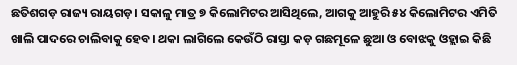ଛତିଶଗଡ଼ ରାଜ୍ୟ ରାୟଗଡ଼। ସକାଳୁ ମାତ୍ର ୭ କିଲୋମିଟର ଆସିଥିଲେ, ଆଗକୁ ଆହୁରି ୫୪ କିଲୋମିଟର ଏମିତି ଖାଲି ପାଦରେ ଚାଲିବାକୁ ହେବ। ଥକା ଲାଗିଲେ କେଉଁଠି ରାସ୍ତା କଡ଼ ଗଛମୂଳେ ଛୁଆ ଓ ବୋଝକୁ ଓହ୍ଲାଇ କିଛି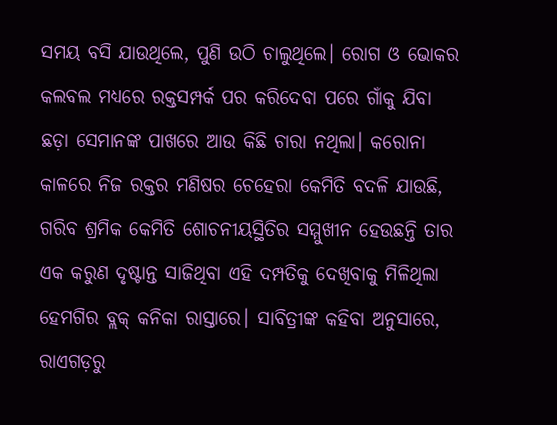ସମୟ ବସି ଯାଉଥିଲେ, ପୁଣି ଉଠି ଚାଲୁଥିଲେ। ରୋଗ ଓ ଭୋକର କଲବଲ ମଧ୍ୟରେ ରକ୍ତସମ୍ପର୍କ ପର କରିଦେବା ପରେ ଗାଁକୁ ଯିବା ଛଡ଼ା ସେମାନଙ୍କ ପାଖରେ ଆଉ କିଛି ଚାରା ନଥିଲା। କରୋନା କାଳରେ ନିଜ ରକ୍ତର ମଣିଷର ଚେହେରା କେମିତି ବଦଳି ଯାଉଛି, ଗରିବ ଶ୍ରମିକ କେମିତି ଶୋଚନୀୟସ୍ଥିତିର ସମ୍ମୁଖୀନ ହେଉଛନ୍ତି ତାର ଏକ କରୁଣ ଦୃଷ୍ଟାନ୍ତ ସାଜିଥିବା ଏହି ଦମ୍ପତିକୁ ଦେଖିବାକୁ ମିଳିଥିଲା ହେମଗିର ବ୍ଲକ୍ କନିକା ରାସ୍ତାରେ। ସାବିତ୍ରୀଙ୍କ କହିବା ଅନୁସାରେ, ରାଏଗଡ଼ରୁ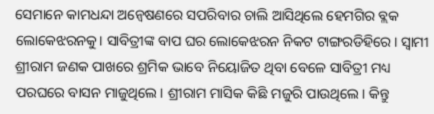ସେମାନେ କାମଧନ୍ଦା ଅନ୍ବେଷଣରେ ସପରିବାର ଚାଲି ଆସିଥିଲେ ହେମଗିର ବ୍ଲକ ଲୋକେଝରନକୁ। ସାବିତ୍ରୀଙ୍କ ବାପ ଘର ଲୋକେଝରନ ନିକଟ ଟାଙ୍ଗରଡିହିରେ। ସ୍ବାମୀ ଶ୍ରୀରାମ ଜଣକ ପାଖରେ ଶ୍ରମିକ ଭାବେ ନିୟୋଜିତ ଥିବା ବେଳେ ସାବିତ୍ରୀ ମଧ୍ୟ ପରଘରେ ବାସନ ମାଜୁଥିଲେ। ଶ୍ରୀରାମ ମାସିକ କିଛି ମଜୁରି ପାଉଥିଲେ। କିନ୍ତୁ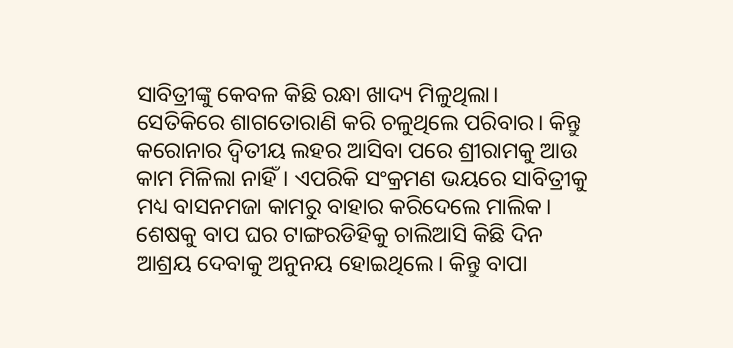ସାବିତ୍ରୀଙ୍କୁ କେବଳ କିଛି ରନ୍ଧା ଖାଦ୍ୟ ମିଳୁଥିଲା। ସେତିକିରେ ଶାଗତୋରାଣି କରି ଚଳୁଥିଲେ ପରିବାର। କିନ୍ତୁ କରୋନାର ଦ୍ବିତୀୟ ଲହର ଆସିବା ପରେ ଶ୍ରୀରାମକୁ ଆଉ କାମ ମିଳିଲା ନାହିଁ। ଏପରିକି ସଂକ୍ରମଣ ଭୟରେ ସାବିତ୍ରୀକୁ ମଧ୍ୟ ବାସନମଜା କାମରୁ ବାହାର କରିଦେଲେ ମାଲିକ। ଶେଷକୁ ବାପ ଘର ଟାଙ୍ଗରଡିହିକୁ ଚାଲିଆସି କିଛି ଦିନ ଆଶ୍ରୟ ଦେବାକୁ ଅନୁନୟ ହୋଇଥିଲେ। କିନ୍ତୁ ବାପା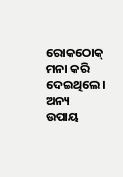ରୋକଠୋକ୍ ମନା କରି ଦେଇଥିଲେ। ଅନ୍ୟ ଉପାୟ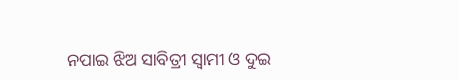ନପାଇ ଝିଅ ସାବିତ୍ରୀ ସ୍ବାମୀ ଓ ଦୁଇ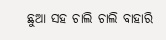ଛୁଆ ସହ ଚାଲି ଚାଲି ବାହାରି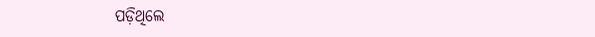ପଡ଼ିଥିଲେ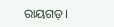ରାୟଗଡ଼।